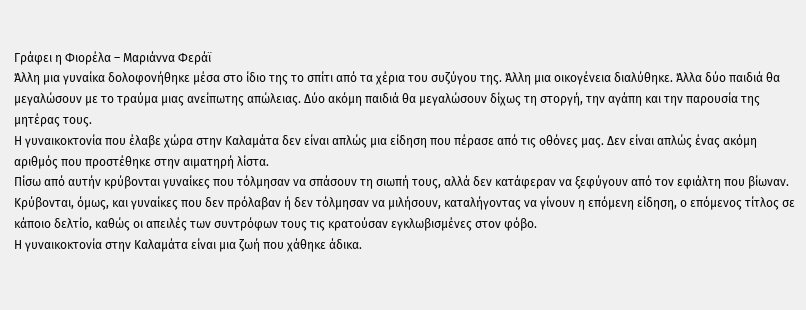Γράφει η Φιορέλα – Μαριάννα Φεράϊ
Άλλη μια γυναίκα δολοφονήθηκε μέσα στο ίδιο της το σπίτι από τα χέρια του συζύγου της. Άλλη μια οικογένεια διαλύθηκε. Άλλα δύο παιδιά θα μεγαλώσουν με το τραύμα μιας ανείπωτης απώλειας. Δύο ακόμη παιδιά θα μεγαλώσουν δίχως τη στοργή, την αγάπη και την παρουσία της μητέρας τους.
Η γυναικοκτονία που έλαβε χώρα στην Καλαμάτα δεν είναι απλώς μια είδηση που πέρασε από τις οθόνες μας. Δεν είναι απλώς ένας ακόμη αριθμός που προστέθηκε στην αιματηρή λίστα.
Πίσω από αυτήν κρύβονται γυναίκες που τόλμησαν να σπάσουν τη σιωπή τους, αλλά δεν κατάφεραν να ξεφύγουν από τον εφιάλτη που βίωναν.
Κρύβονται, όμως, και γυναίκες που δεν πρόλαβαν ή δεν τόλμησαν να μιλήσουν, καταλήγοντας να γίνουν η επόμενη είδηση, ο επόμενος τίτλος σε κάποιο δελτίο, καθώς οι απειλές των συντρόφων τους τις κρατούσαν εγκλωβισμένες στον φόβο.
Η γυναικοκτονία στην Καλαμάτα είναι μια ζωή που χάθηκε άδικα.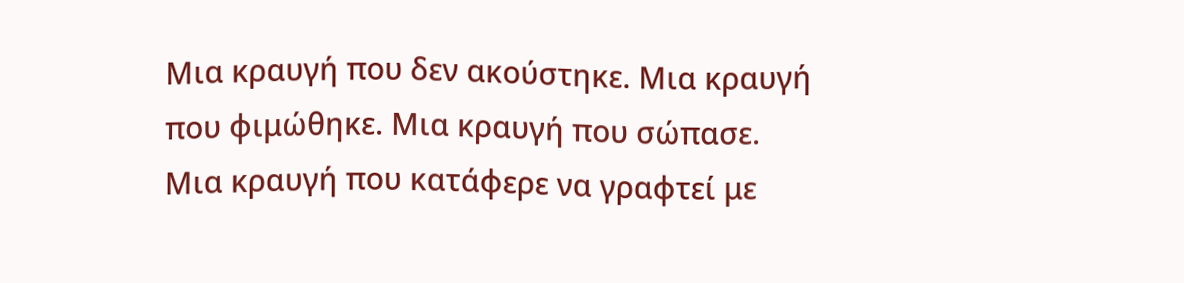Μια κραυγή που δεν ακούστηκε. Μια κραυγή που φιμώθηκε. Μια κραυγή που σώπασε. Μια κραυγή που κατάφερε να γραφτεί με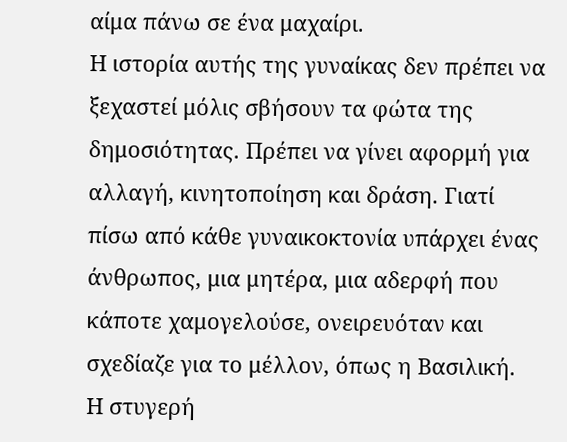αίμα πάνω σε ένα μαχαίρι.
Η ιστορία αυτής της γυναίκας δεν πρέπει να ξεχαστεί μόλις σβήσουν τα φώτα της δημοσιότητας. Πρέπει να γίνει αφορμή για αλλαγή, κινητοποίηση και δράση. Γιατί πίσω από κάθε γυναικοκτονία υπάρχει ένας άνθρωπος, μια μητέρα, μια αδερφή που κάποτε χαμογελούσε, ονειρευόταν και σχεδίαζε για το μέλλον, όπως η Βασιλική.
Η στυγερή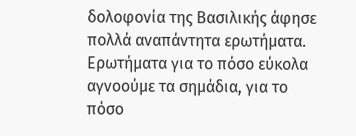δολοφονία της Βασιλικής άφησε πολλά αναπάντητα ερωτήματα. Ερωτήματα για το πόσο εύκολα αγνοούμε τα σημάδια, για το πόσο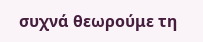συχνά θεωρούμε τη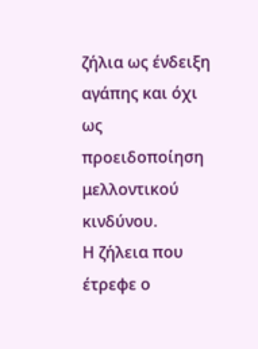ζήλια ως ένδειξη αγάπης και όχι ως προειδοποίηση μελλοντικού κινδύνου.
Η ζήλεια που έτρεφε ο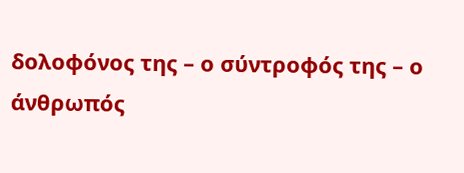δολοφόνος της – ο σύντροφός της – ο άνθρωπός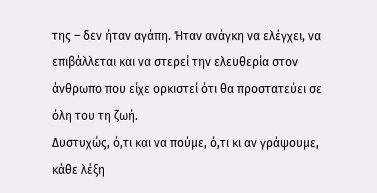της – δεν ήταν αγάπη. Ήταν ανάγκη να ελέγχει, να επιβάλλεται και να στερεί την ελευθερία στον άνθρωπο που είχε ορκιστεί ότι θα προστατεύει σε όλη του τη ζωή.
Δυστυχώς, ό,τι και να πούμε, ό,τι κι αν γράψουμε, κάθε λέξη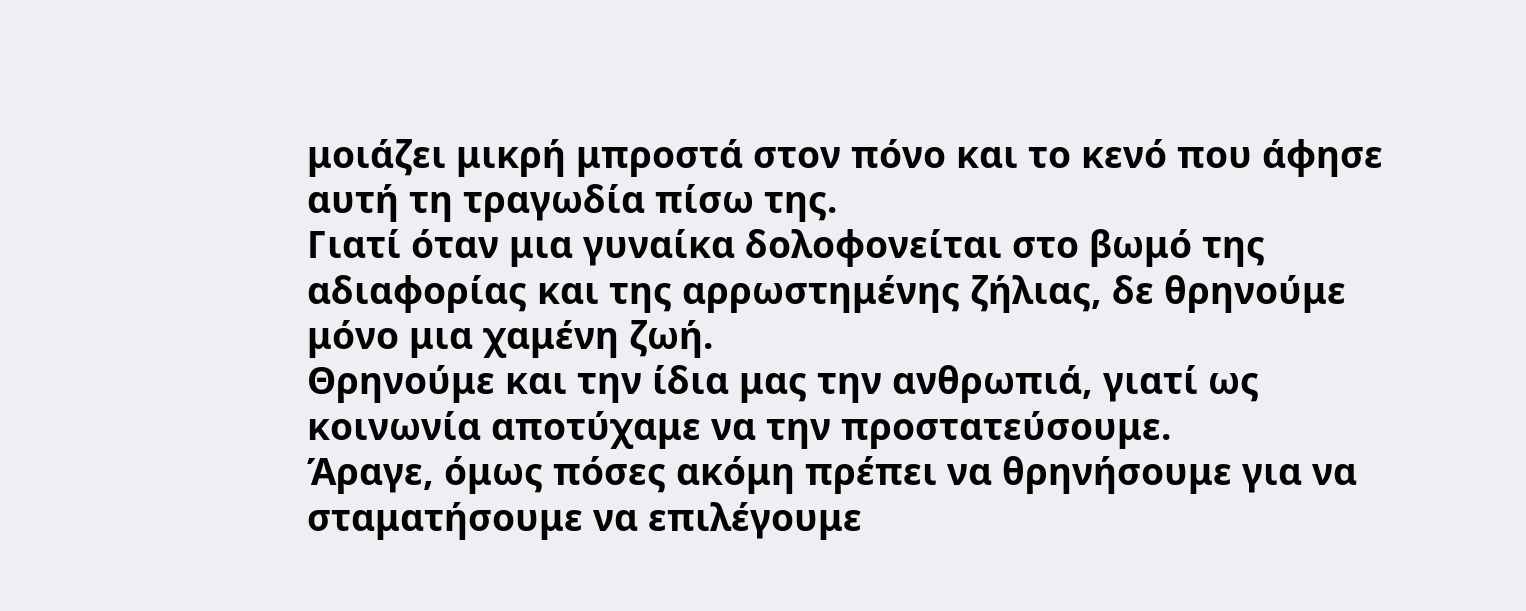μοιάζει μικρή μπροστά στον πόνο και το κενό που άφησε αυτή τη τραγωδία πίσω της.
Γιατί όταν μια γυναίκα δολοφονείται στο βωμό της αδιαφορίας και της αρρωστημένης ζήλιας, δε θρηνούμε μόνο μια χαμένη ζωή.
Θρηνούμε και την ίδια μας την ανθρωπιά, γιατί ως κοινωνία αποτύχαμε να την προστατεύσουμε.
Άραγε, όμως πόσες ακόμη πρέπει να θρηνήσουμε για να σταματήσουμε να επιλέγουμε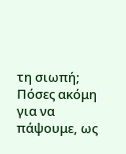τη σιωπή;
Πόσες ακόμη για να πάψουμε, ως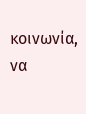κοινωνία, να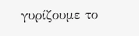γυρίζουμε το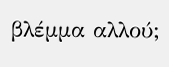βλέμμα αλλού;